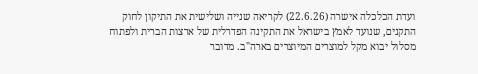ועדת הכלכלה אישרה (22.6.26) לקריאה שנייה ושלישית את התיקון לחוק התקנים, שנועד לאמץ בישראל את התקינה הפדרלית של ארצות הברית ולפתוח מסלול יבוא מקל למוצרים המיוצרים בארה"ב. מדובר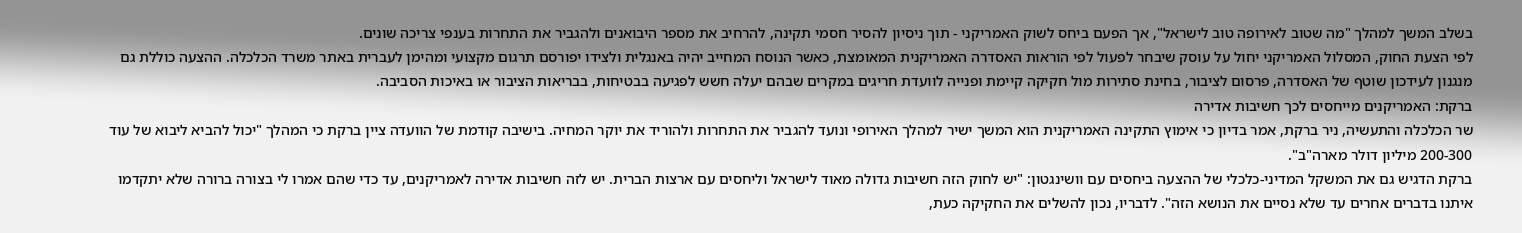בשלב המשך למהלך "מה שטוב לאירופה טוב לישראל", אך הפעם ביחס לשוק האמריקני - תוך ניסיון להסיר חסמי תקינה, להרחיב את מספר היבואנים ולהגביר את התחרות בענפי צריכה שונים.
לפי הצעת החוק, המסלול האמריקני יחול על עוסק שיבחר לפעול לפי הוראות האסדרה האמריקנית המאומצת, כאשר הנוסח המחייב יהיה באנגלית ולצידו יפורסם תרגום מקצועי ומהימן לעברית באתר משרד הכלכלה. ההצעה כוללת גם מנגנון לעידכון שוטף של האסדרה, פרסום לציבור, בחינת סתירות מול חקיקה קיימת ופנייה לוועדת חריגים במקרים שבהם יעלה חשש לפגיעה בבטיחות, בבריאות הציבור או באיכות הסביבה.
ברקת: האמריקנים מייחסים לכך חשיבות אדירה
שר הכלכלה והתעשיה, ניר ברקת, אמר בדיון כי אימוץ התקינה האמריקנית הוא המשך ישיר למהלך האירופי ונועד להגביר את התחרות ולהוריד את יוקר המחיה. בישיבה קודמת של הוועדה ציין ברקת כי המהלך "יכול להביא ליבוא של עוד 200-300 מיליון דולר מארה"ב".
ברקת הדגיש גם את המשקל המדיני-כלכלי של ההצעה ביחסים עם וושינגטון: "יש לחוק הזה חשיבות גדולה מאוד לישראל וליחסים עם ארצות הברית. יש לזה חשיבות אדירה לאמריקנים, עד כדי שהם אמרו לי בצורה ברורה שלא יתקדמו איתנו בדברים אחרים עד שלא נסיים את הנושא הזה". לדבריו, נכון להשלים את החקיקה כעת,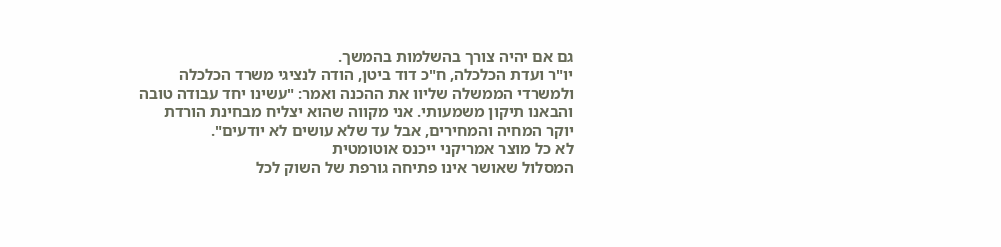גם אם יהיה צורך בהשלמות בהמשך.
יו"ר ועדת הכלכלה, ח"כ דוד ביטן, הודה לנציגי משרד הכלכלה ולמשרדי הממשלה שליוו את ההכנה ואמר: "עשינו יחד עבודה טובה והבאנו תיקון משמעותי. אני מקווה שהוא יצליח מבחינת הורדת יוקר המחיה והמחירים, אבל עד שלא עושים לא יודעים".
לא כל מוצר אמריקני ייכנס אוטומטית
המסלול שאושר אינו פתיחה גורפת של השוק לכל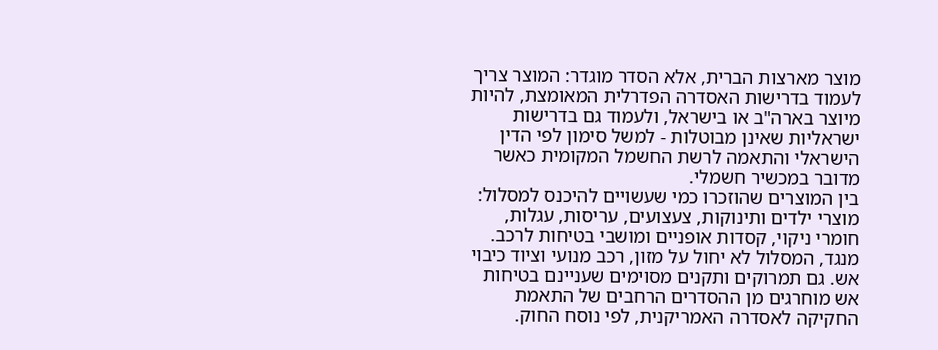מוצר מארצות הברית, אלא הסדר מוגדר: המוצר צריך לעמוד בדרישות האסדרה הפדרלית המאומצת, להיות מיוצר בארה"ב או בישראל, ולעמוד גם בדרישות ישראליות שאינן מבוטלות - למשל סימון לפי הדין הישראלי והתאמה לרשת החשמל המקומית כאשר מדובר במכשיר חשמלי.
בין המוצרים שהוזכרו כמי שעשויים להיכנס למסלול: מוצרי ילדים ותינוקות, צעצועים, עריסות, עגלות, חומרי ניקוי, קסדות אופניים ומושבי בטיחות לרכב. מנגד, המסלול לא יחול על מזון, רכב מנועי וציוד כיבוי אש. גם תמרוקים ותקנים מסוימים שעניינם בטיחות אש מוחרגים מן ההסדרים הרחבים של התאמת החקיקה לאסדרה האמריקנית, לפי נוסח החוק.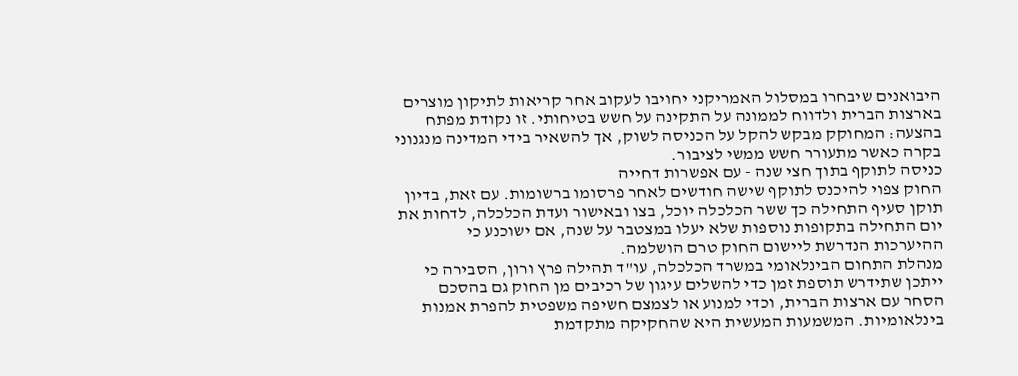היבואנים שיבחרו במסלול האמריקני יחויבו לעקוב אחר קריאות לתיקון מוצרים בארצות הברית ולדווח לממונה על התקינה על חשש בטיחותי. זו נקודת מפתח בהצעה: המחוקק מבקש להקל על הכניסה לשוק, אך להשאיר בידי המדינה מנגנוני בקרה כאשר מתעורר חשש ממשי לציבור.
כניסה לתוקף בתוך חצי שנה - עם אפשרות דחייה
החוק צפוי להיכנס לתוקף שישה חודשים לאחר פרסומו ברשומות. עם זאת, בדיון תוקן סעיף התחילה כך ששר הכלכלה יוכל, בצו ובאישור ועדת הכלכלה, לדחות את יום התחילה בתקופות נוספות שלא יעלו במצטבר על שנה, אם ישוכנע כי ההיערכות הנדרשת ליישום החוק טרם הושלמה.
מנהלת התחום הבינלאומי במשרד הכלכלה, עו"ד תהילה פרץ ורון, הסבירה כי ייתכן שתידרש תוספת זמן כדי להשלים עיגון של רכיבים מן החוק גם בהסכם הסחר עם ארצות הברית, וכדי למנוע או לצמצם חשיפה משפטית להפרת אמנות בינלאומיות. המשמעות המעשית היא שהחקיקה מתקדמת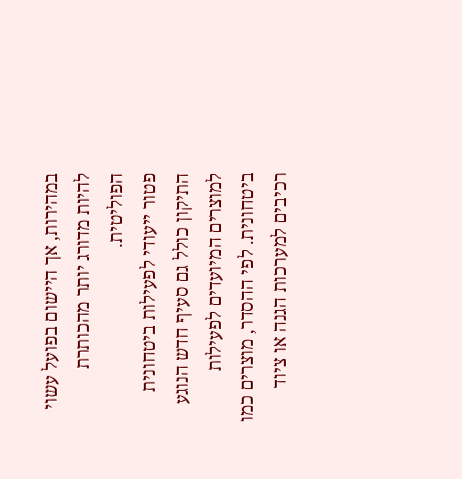במהירות, אך היישום בפועל עשוי להיות מדורג יותר מהכותרת הפוליטית.
פטור ייעודי לפעילות ביטחונית
התיקון כולל גם סעיף חדש הנוגע למוצרים המיועדים לפעילות ביטחונית. לפי ההסדר, מוצרים כמו רכיבים למערכות הגנה או ציוד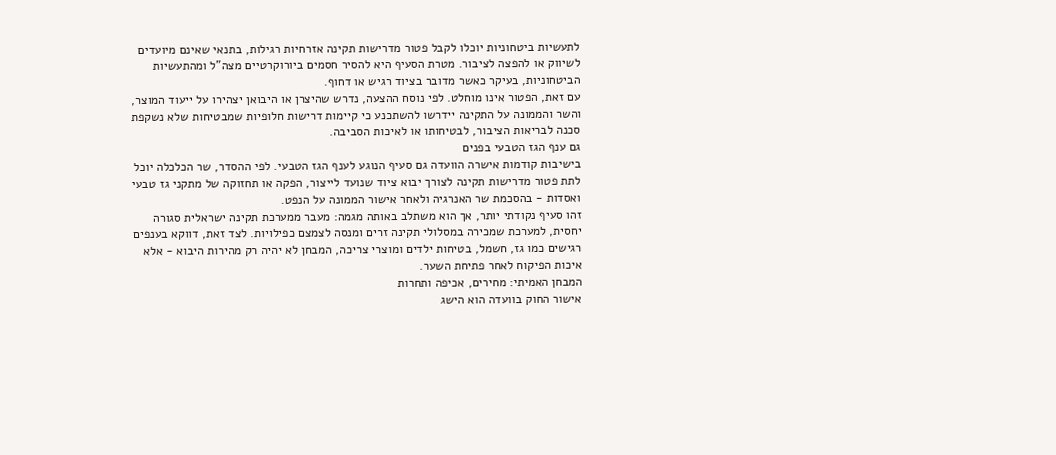לתעשיות ביטחוניות יוכלו לקבל פטור מדרישות תקינה אזרחיות רגילות, בתנאי שאינם מיועדים לשיווק או להפצה לציבור. מטרת הסעיף היא להסיר חסמים ביורוקרטיים מצה"ל ומהתעשיות הביטחוניות, בעיקר כאשר מדובר בציוד רגיש או דחוף.
עם זאת, הפטור אינו מוחלט. לפי נוסח ההצעה, נדרש שהיצרן או היבואן יצהירו על ייעוד המוצר, והשר והממונה על התקינה יידרשו להשתכנע כי קיימות דרישות חלופיות שמבטיחות שלא נשקפת סכנה לבריאות הציבור, לבטיחותו או לאיכות הסביבה.
גם ענף הגז הטבעי בפנים
בישיבות קודמות אישרה הוועדה גם סעיף הנוגע לענף הגז הטבעי. לפי ההסדר, שר הכלכלה יוכל לתת פטור מדרישות תקינה לצורך יבוא ציוד שנועד לייצור, הפקה או תחזוקה של מתקני גז טבעי ואסדות - בהסכמת שר האנרגיה ולאחר אישור הממונה על הנפט.
זהו סעיף נקודתי יותר, אך הוא משתלב באותה מגמה: מעבר ממערכת תקינה ישראלית סגורה יחסית, למערכת שמכירה במסלולי תקינה זרים ומנסה לצמצם כפילויות. לצד זאת, דווקא בענפים רגישים כמו גז, חשמל, בטיחות ילדים ומוצרי צריכה, המבחן לא יהיה רק מהירות היבוא - אלא איכות הפיקוח לאחר פתיחת השער.
המבחן האמיתי: מחירים, אכיפה ותחרות
אישור החוק בוועדה הוא הישג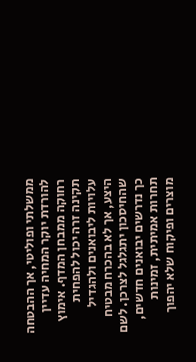ממשלתי ופוליטי, אך ההבטחה להורדת יוקר המחיה עדיין רחוקה ממבחן המדף. אימוץ תקינה זרה יכול להפחית עלויות ליבואנים ולהגדיל היצע, אך לא בהכרח מבטיח שהחיסכון יתגלגל לצרכן. לשם כך נדרשים יבואנים חדשים, תחרות אמיתית, זמינות מוצרים ופיקוח שלא יהפוך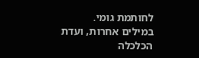לחותמת גומי.
במילים אחרות, ועדת הכלכלה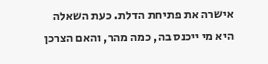אישרה את פתיחת הדלת. כעת השאלה היא מי ייכנס בה, כמה מהר, והאם הצרכן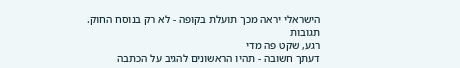הישראלי יראה מכך תועלת בקופה - לא רק בנוסח החוק.
תגובות
רגע, שקט פה מדי
דעתך חשובה - תהיו הראשונים להגיב על הכתבה